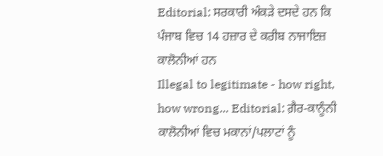Editorial: ਸਰਕਾਰੀ ਅੰਕੜੇ ਦਸਦੇ ਹਨ ਕਿ ਪੰਜਾਬ ਵਿਚ 14 ਹਜ਼ਾਰ ਦੇ ਕਰੀਬ ਨਾਜਾਇਜ਼ ਕਾਲੋਨੀਆਂ ਹਨ
Illegal to legitimate - how right, how wrong... Editorial: ਗ਼ੈਰ-ਕਾਨੂੰਨੀ ਕਾਲੋਨੀਆਂ ਵਿਚ ਮਕਾਨਾਂ/ਪਲਾਟਾਂ ਨੂੰ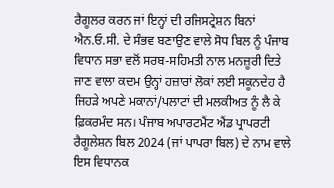ਰੈਗੂਲਰ ਕਰਨ ਜਾਂ ਇਨ੍ਹਾਂ ਦੀ ਰਜਿਸਟ੍ਰੇਸ਼ਨ ਬਿਨਾਂ ਐਨ.ਓ.ਸੀ. ਦੇ ਸੰਭਵ ਬਣਾਉਣ ਵਾਲੇ ਸੋਧ ਬਿਲ ਨੂੰ ਪੰਜਾਬ ਵਿਧਾਨ ਸਭਾ ਵਲੋਂ ਸਰਬ-ਸਹਿਮਤੀ ਨਾਲ ਮਨਜ਼ੂਰੀ ਦਿਤੇ ਜਾਣ ਵਾਲਾ ਕਦਮ ਉਨ੍ਹਾਂ ਹਜ਼ਾਰਾਂ ਲੋਕਾਂ ਲਈ ਸਕੂਨਦੇਹ ਹੈ ਜਿਹੜੇ ਅਪਣੇ ਮਕਾਨਾਂ/ਪਲਾਟਾਂ ਦੀ ਮਲਕੀਅਤ ਨੂੰ ਲੈ ਕੇ ਫ਼ਿਕਰਮੰਦ ਸਨ। ਪੰਜਾਬ ਅਪਾਰਟਮੈਂਟ ਐਂਡ ਪ੍ਰਾਪਰਟੀ ਰੈਗੂਲੇਸ਼ਨ ਬਿਲ 2024 (ਜਾਂ ਪਾਪਰਾ ਬਿਲ) ਦੇ ਨਾਮ ਵਾਲੇ ਇਸ ਵਿਧਾਨਕ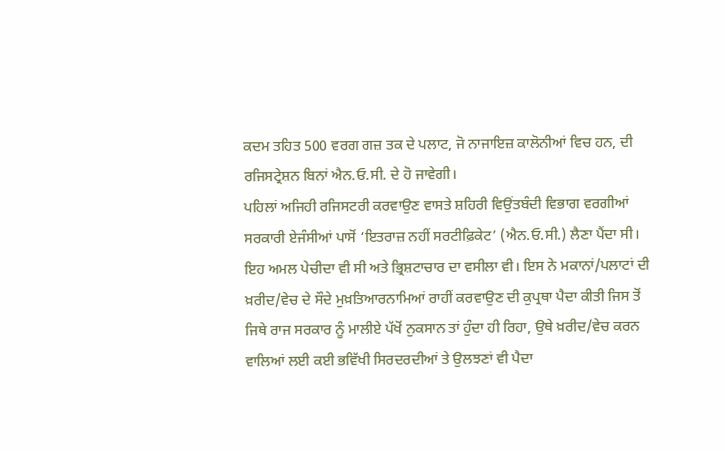ਕਦਮ ਤਹਿਤ 500 ਵਰਗ ਗਜ਼ ਤਕ ਦੇ ਪਲਾਟ, ਜੋ ਨਾਜਾਇਜ਼ ਕਾਲੋਨੀਆਂ ਵਿਚ ਹਨ, ਦੀ ਰਜਿਸਟ੍ਰੇਸ਼ਨ ਬਿਨਾਂ ਐਨ.ਓ.ਸੀ. ਦੇ ਹੋ ਜਾਵੇਗੀ।
ਪਹਿਲਾਂ ਅਜਿਹੀ ਰਜਿਸਟਰੀ ਕਰਵਾਉਣ ਵਾਸਤੇ ਸ਼ਹਿਰੀ ਵਿਉਂਤਬੰਦੀ ਵਿਭਾਗ ਵਰਗੀਆਂ ਸਰਕਾਰੀ ਏਜੰਸੀਆਂ ਪਾਸੋਂ ‘ਇਤਰਾਜ਼ ਨਹੀਂ ਸਰਟੀਫ਼ਿਕੇਟ’ (ਐਨ.ਓ.ਸੀ.) ਲੈਣਾ ਪੈਂਦਾ ਸੀ। ਇਹ ਅਮਲ ਪੇਚੀਦਾ ਵੀ ਸੀ ਅਤੇ ਭ੍ਰਿਸ਼ਟਾਚਾਰ ਦਾ ਵਸੀਲਾ ਵੀ। ਇਸ ਨੇ ਮਕਾਨਾਂ/ਪਲਾਟਾਂ ਦੀ ਖ਼ਰੀਦ/ਵੇਚ ਦੇ ਸੌਦੇ ਮੁਖ਼ਤਿਆਰਨਾਮਿਆਂ ਰਾਹੀਂ ਕਰਵਾਉਣ ਦੀ ਕੁਪ੍ਰਥਾ ਪੈਦਾ ਕੀਤੀ ਜਿਸ ਤੋਂ ਜਿਥੇ ਰਾਜ ਸਰਕਾਰ ਨੂੰ ਮਾਲੀਏ ਪੱਖੋਂ ਨੁਕਸਾਨ ਤਾਂ ਹੁੰਦਾ ਹੀ ਰਿਹਾ, ਉਥੇ ਖ਼ਰੀਦ/ਵੇਚ ਕਰਨ ਵਾਲਿਆਂ ਲਈ ਕਈ ਭਵਿੱਖੀ ਸਿਰਦਰਦੀਆਂ ਤੇ ਉਲਝਣਾਂ ਵੀ ਪੈਦਾ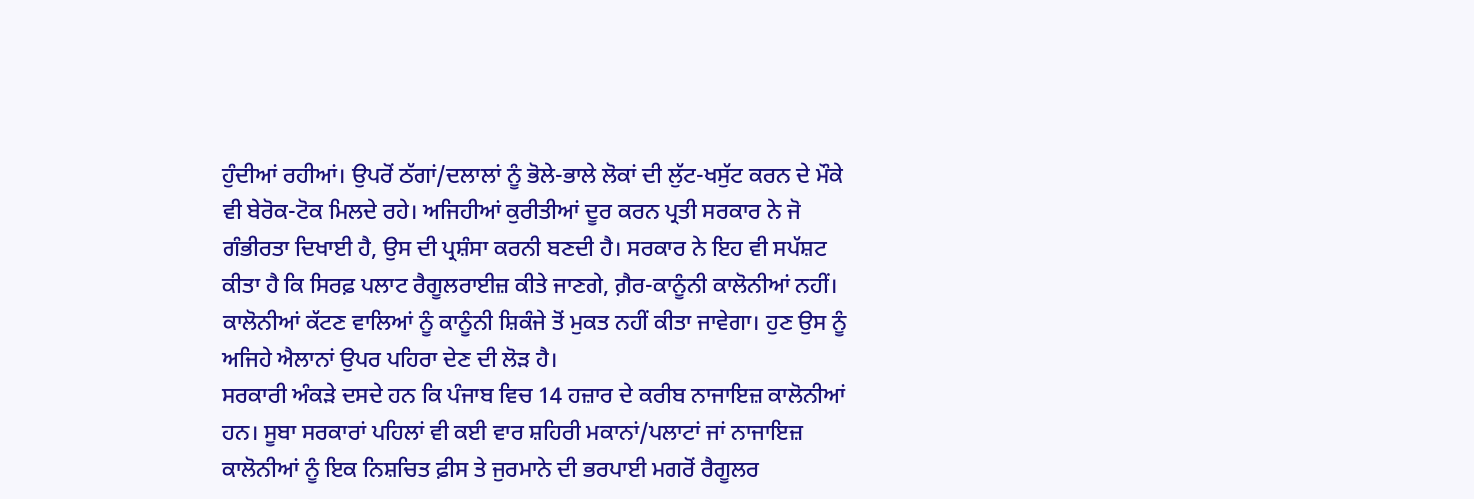ਹੁੰਦੀਆਂ ਰਹੀਆਂ। ਉਪਰੋਂ ਠੱਗਾਂ/ਦਲਾਲਾਂ ਨੂੰ ਭੋਲੇ-ਭਾਲੇ ਲੋਕਾਂ ਦੀ ਲੁੱਟ-ਖਸੁੱਟ ਕਰਨ ਦੇ ਮੌਕੇ ਵੀ ਬੇਰੋਕ-ਟੋਕ ਮਿਲਦੇ ਰਹੇ। ਅਜਿਹੀਆਂ ਕੁਰੀਤੀਆਂ ਦੂਰ ਕਰਨ ਪ੍ਰਤੀ ਸਰਕਾਰ ਨੇ ਜੋ ਗੰਭੀਰਤਾ ਦਿਖਾਈ ਹੈ, ਉਸ ਦੀ ਪ੍ਰਸ਼ੰਸਾ ਕਰਨੀ ਬਣਦੀ ਹੈ। ਸਰਕਾਰ ਨੇ ਇਹ ਵੀ ਸਪੱਸ਼ਟ ਕੀਤਾ ਹੈ ਕਿ ਸਿਰਫ਼ ਪਲਾਟ ਰੈਗੂਲਰਾਈਜ਼ ਕੀਤੇ ਜਾਣਗੇ, ਗ਼ੈਰ-ਕਾਨੂੰਨੀ ਕਾਲੋਨੀਆਂ ਨਹੀਂ। ਕਾਲੋਨੀਆਂ ਕੱਟਣ ਵਾਲਿਆਂ ਨੂੰ ਕਾਨੂੰਨੀ ਸ਼ਿਕੰਜੇ ਤੋਂ ਮੁਕਤ ਨਹੀਂ ਕੀਤਾ ਜਾਵੇਗਾ। ਹੁਣ ਉਸ ਨੂੰ ਅਜਿਹੇ ਐਲਾਨਾਂ ਉਪਰ ਪਹਿਰਾ ਦੇਣ ਦੀ ਲੋੜ ਹੈ।
ਸਰਕਾਰੀ ਅੰਕੜੇ ਦਸਦੇ ਹਨ ਕਿ ਪੰਜਾਬ ਵਿਚ 14 ਹਜ਼ਾਰ ਦੇ ਕਰੀਬ ਨਾਜਾਇਜ਼ ਕਾਲੋਨੀਆਂ ਹਨ। ਸੂਬਾ ਸਰਕਾਰਾਂ ਪਹਿਲਾਂ ਵੀ ਕਈ ਵਾਰ ਸ਼ਹਿਰੀ ਮਕਾਨਾਂ/ਪਲਾਟਾਂ ਜਾਂ ਨਾਜਾਇਜ਼ ਕਾਲੋਨੀਆਂ ਨੂੰ ਇਕ ਨਿਸ਼ਚਿਤ ਫ਼ੀਸ ਤੇ ਜੁਰਮਾਨੇ ਦੀ ਭਰਪਾਈ ਮਗਰੋਂ ਰੈਗੂਲਰ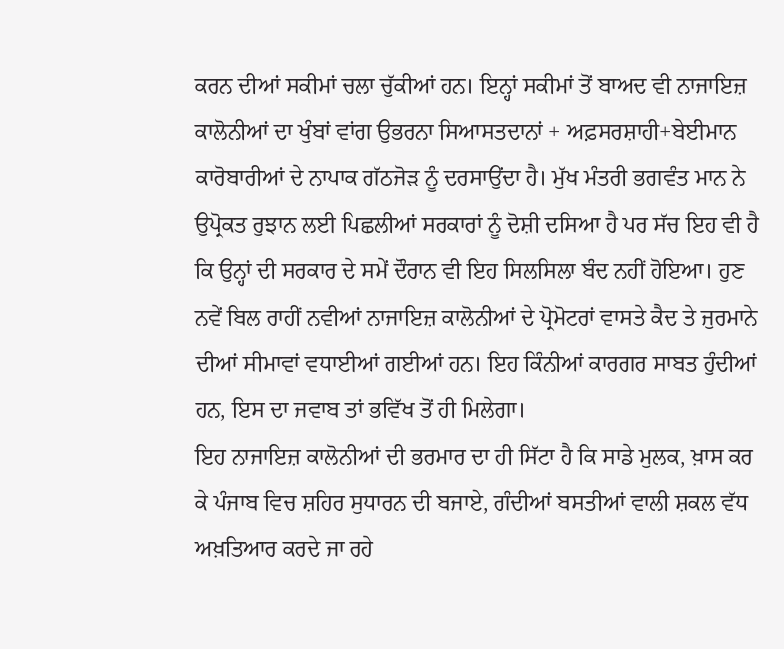ਕਰਨ ਦੀਆਂ ਸਕੀਮਾਂ ਚਲਾ ਚੁੱਕੀਆਂ ਹਨ। ਇਨ੍ਹਾਂ ਸਕੀਮਾਂ ਤੋਂ ਬਾਅਦ ਵੀ ਨਾਜਾਇਜ਼ ਕਾਲੋਨੀਆਂ ਦਾ ਖੁੰਬਾਂ ਵਾਂਗ ਉਭਰਨਾ ਸਿਆਸਤਦਾਨਾਂ + ਅਫ਼ਸਰਸ਼ਾਹੀ+ਬੇਈਮਾਨ ਕਾਰੋਬਾਰੀਆਂ ਦੇ ਨਾਪਾਕ ਗੱਠਜੋੜ ਨੂੰ ਦਰਸਾਉਂਦਾ ਹੈ। ਮੁੱਖ ਮੰਤਰੀ ਭਗਵੰਤ ਮਾਨ ਨੇ ਉਪ੍ਰੋਕਤ ਰੁਝਾਨ ਲਈ ਪਿਛਲੀਆਂ ਸਰਕਾਰਾਂ ਨੂੰ ਦੋਸ਼ੀ ਦਸਿਆ ਹੈ ਪਰ ਸੱਚ ਇਹ ਵੀ ਹੈ ਕਿ ਉਨ੍ਹਾਂ ਦੀ ਸਰਕਾਰ ਦੇ ਸਮੇਂ ਦੌਰਾਨ ਵੀ ਇਹ ਸਿਲਸਿਲਾ ਬੰਦ ਨਹੀਂ ਹੋਇਆ। ਹੁਣ ਨਵੇਂ ਬਿਲ ਰਾਹੀਂ ਨਵੀਆਂ ਨਾਜਾਇਜ਼ ਕਾਲੋਨੀਆਂ ਦੇ ਪ੍ਰੋਮੋਟਰਾਂ ਵਾਸਤੇ ਕੈਦ ਤੇ ਜੁਰਮਾਨੇ ਦੀਆਂ ਸੀਮਾਵਾਂ ਵਧਾਈਆਂ ਗਈਆਂ ਹਨ। ਇਹ ਕਿੰਨੀਆਂ ਕਾਰਗਰ ਸਾਬਤ ਹੁੰਦੀਆਂ ਹਨ, ਇਸ ਦਾ ਜਵਾਬ ਤਾਂ ਭਵਿੱਖ ਤੋਂ ਹੀ ਮਿਲੇਗਾ।
ਇਹ ਨਾਜਾਇਜ਼ ਕਾਲੋਨੀਆਂ ਦੀ ਭਰਮਾਰ ਦਾ ਹੀ ਸਿੱਟਾ ਹੈ ਕਿ ਸਾਡੇ ਮੁਲਕ, ਖ਼ਾਸ ਕਰ ਕੇ ਪੰਜਾਬ ਵਿਚ ਸ਼ਹਿਰ ਸੁਧਾਰਨ ਦੀ ਬਜਾਏ, ਗੰਦੀਆਂ ਬਸਤੀਆਂ ਵਾਲੀ ਸ਼ਕਲ ਵੱਧ ਅਖ਼ਤਿਆਰ ਕਰਦੇ ਜਾ ਰਹੇ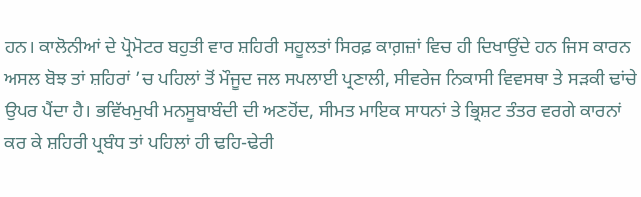ਹਨ। ਕਾਲੋਨੀਆਂ ਦੇ ਪ੍ਰੋਮੋਟਰ ਬਹੁਤੀ ਵਾਰ ਸ਼ਹਿਰੀ ਸਹੂਲਤਾਂ ਸਿਰਫ਼ ਕਾਗ਼ਜ਼ਾਂ ਵਿਚ ਹੀ ਦਿਖਾਉਂਦੇ ਹਨ ਜਿਸ ਕਾਰਨ ਅਸਲ ਬੋਝ ਤਾਂ ਸ਼ਹਿਰਾਂ ’ਚ ਪਹਿਲਾਂ ਤੋਂ ਮੌਜੂਦ ਜਲ ਸਪਲਾਈ ਪ੍ਰਣਾਲੀ, ਸੀਵਰੇਜ ਨਿਕਾਸੀ ਵਿਵਸਥਾ ਤੇ ਸੜਕੀ ਢਾਂਚੇ ਉਪਰ ਪੈਂਦਾ ਹੈ। ਭਵਿੱਖਮੁਖੀ ਮਨਸੂਬਾਬੰਦੀ ਦੀ ਅਣਹੋਂਦ, ਸੀਮਤ ਮਾਇਕ ਸਾਧਨਾਂ ਤੇ ਭ੍ਰਿਸ਼ਟ ਤੰਤਰ ਵਰਗੇ ਕਾਰਨਾਂ ਕਰ ਕੇ ਸ਼ਹਿਰੀ ਪ੍ਰਬੰਧ ਤਾਂ ਪਹਿਲਾਂ ਹੀ ਢਹਿ-ਢੇਰੀ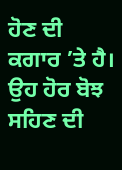ਹੋਣ ਦੀ ਕਗਾਰ ’ਤੇ ਹੈ। ਉਹ ਹੋਰ ਬੋਝ ਸਹਿਣ ਦੀ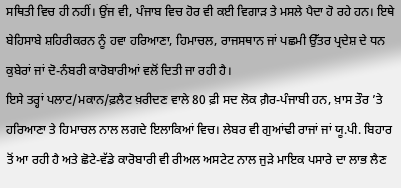ਸਥਿਤੀ ਵਿਚ ਹੀ ਨਹੀਂ। ਉਂਜ ਵੀ, ਪੰਜਾਬ ਵਿਚ ਹੋਰ ਵੀ ਕਈ ਵਿਗਾੜ ਤੇ ਮਸਲੇ ਪੈਦਾ ਹੋ ਰਹੇ ਹਨ। ਇਥੇ ਬੇਹਿਸਾਬੇ ਸ਼ਹਿਰੀਕਰਨ ਨੂੰ ਹਵਾ ਹਰਿਆਣਾ, ਹਿਮਾਚਲ, ਰਾਜਸਥਾਨ ਜਾਂ ਪਛਮੀ ਉੱਤਰ ਪ੍ਰਦੇਸ਼ ਦੇ ਧਨ ਕੁਬੇਰਾਂ ਜਾਂ ਦੋ-ਨੰਬਰੀ ਕਾਰੋਬਾਰੀਆਂ ਵਲੋਂ ਦਿਤੀ ਜਾ ਰਹੀ ਹੈ।
ਇਸੇ ਤਰ੍ਹਾਂ ਪਲਾਟ/ਮਕਾਨ/ਫ਼ਲੈਟ ਖ਼ਰੀਦਣ ਵਾਲੇ 80 ਫ਼ੀ ਸਦ ਲੋਕ ਗ਼ੈਰ-ਪੰਜਾਬੀ ਹਨ, ਖ਼ਾਸ ਤੌਰ ’ਤੇ ਹਰਿਆਣਾ ਤੇ ਹਿਮਾਚਲ ਨਾਲ ਲਗਦੇ ਇਲਾਕਿਆਂ ਵਿਚ। ਲੇਬਰ ਵੀ ਗੁਆਂਢੀ ਰਾਜਾਂ ਜਾਂ ਯੂ.ਪੀ. ਬਿਹਾਰ ਤੋਂ ਆ ਰਹੀ ਹੈ ਅਤੇ ਛੋਟੇ-ਵੱਡੇ ਕਾਰੋਬਾਰੀ ਵੀ ਰੀਅਲ ਅਸਟੇਟ ਨਾਲ ਜੁੜੇ ਮਾਇਕ ਪਸਾਰੇ ਦਾ ਲਾਭ ਲੈਣ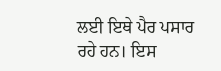ਲਈ ਇਥੇ ਪੈਰ ਪਸਾਰ ਰਹੇ ਹਨ। ਇਸ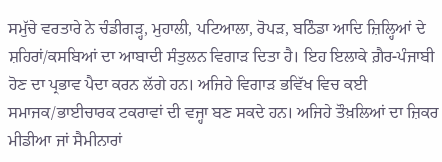ਸਮੁੱਚੇ ਵਰਤਾਰੇ ਨੇ ਚੰਡੀਗੜ੍ਹ, ਮੁਹਾਲੀ, ਪਟਿਆਲਾ, ਰੋਪੜ, ਬਠਿੰਡਾ ਆਦਿ ਜ਼ਿਲ੍ਹਿਆਂ ਦੇ ਸ਼ਹਿਰਾਂ/ਕਸਬਿਆਂ ਦਾ ਆਬਾਦੀ ਸੰਤੁਲਨ ਵਿਗਾੜ ਦਿਤਾ ਹੈ। ਇਹ ਇਲਾਕੇ ਗ਼ੈਰ-ਪੰਜਾਬੀ ਹੋਣ ਦਾ ਪ੍ਰਭਾਵ ਪੈਦਾ ਕਰਨ ਲੱਗੇ ਹਨ। ਅਜਿਹੇ ਵਿਗਾੜ ਭਵਿੱਖ ਵਿਚ ਕਈ ਸਮਾਜਕ/ਭਾਈਚਾਰਕ ਟਕਰਾਵਾਂ ਦੀ ਵਜ੍ਹਾ ਬਣ ਸਕਦੇ ਹਨ। ਅਜਿਹੇ ਤੌਖ਼ਲਿਆਂ ਦਾ ਜ਼ਿਕਰ ਮੀਡੀਆ ਜਾਂ ਸੈਮੀਨਾਰਾਂ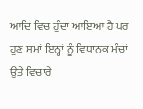ਆਦਿ ਵਿਚ ਹੁੰਦਾ ਆਇਆ ਹੈ ਪਰ ਹੁਣ ਸਮਾਂ ਇਨ੍ਹਾਂ ਨੂੰ ਵਿਧਾਨਕ ਮੰਚਾਂ ਉਤੇ ਵਿਚਾਰੇ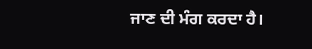ਜਾਣ ਦੀ ਮੰਗ ਕਰਦਾ ਹੈ।